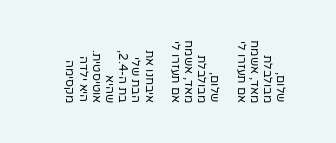שלום, מבולבלת מאד, אשמח אם תעזרו לי

שלום, מבולבלת מאד, אשמח אם תעזרו לי

איבחנו את הבת שלי בת ה-2.4, שהיא אוטיסטית. היא ילדה מקסימה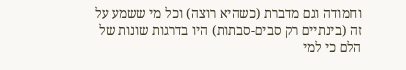וחמודה וגם מדברת (כשהיא רוצה) וכל מי ששמע על זה (בינתיים רק סבים-סבתות) היו בדרגות שונות של הלם כי למי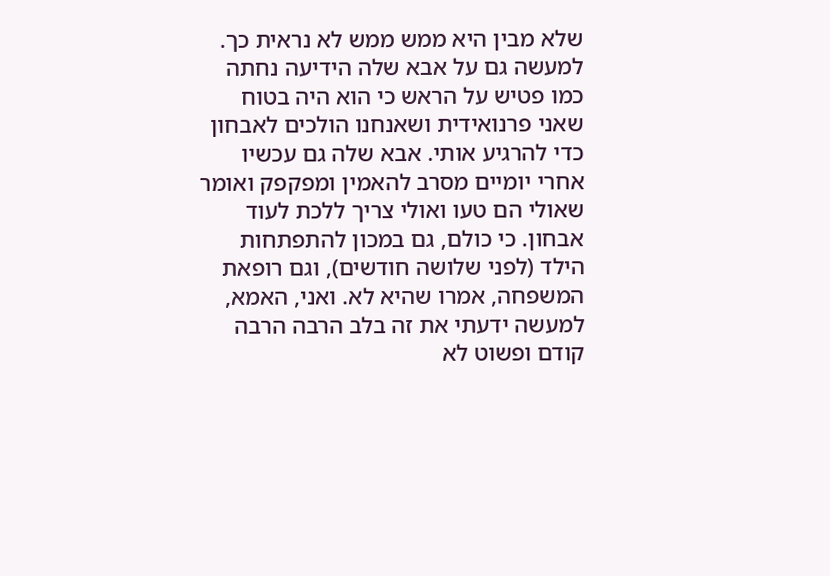שלא מבין היא ממש ממש לא נראית כך. למעשה גם על אבא שלה הידיעה נחתה כמו פטיש על הראש כי הוא היה בטוח שאני פרנואידית ושאנחנו הולכים לאבחון כדי להרגיע אותי. אבא שלה גם עכשיו אחרי יומיים מסרב להאמין ומפקפק ואומר שאולי הם טעו ואולי צריך ללכת לעוד אבחון. כי כולם, גם במכון להתפתחות הילד (לפני שלושה חודשים), וגם רופאת המשפחה, אמרו שהיא לא. ואני, האמא, למעשה ידעתי את זה בלב הרבה הרבה קודם ופשוט לא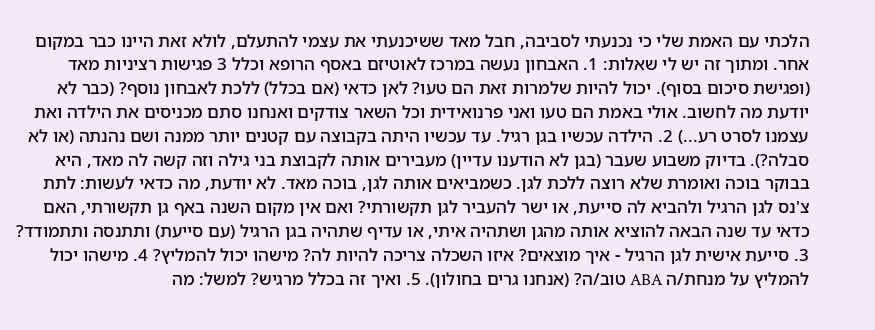הלכתי עם האמת שלי כי נכנעתי לסביבה, חבל מאד ששיכנעתי את עצמי להתעלם, לולא זאת היינו כבר במקום אחר. ומתוך זה יש לי שאלות: 1. האבחון נעשה במרכז לאוטיזם באסף הרופא וכלל 3 פגישות רציניות מאד (ופגישת סיכום בסוף). יכול להיות שלמרות זאת הם טעו? לאן כדאי (אם בכלל) ללכת לאבחון נוסף? (כבר לא יודעת מה לחשוב. אולי באמת הם טעו ואני פרנואידית וכל השאר צודקים ואנחנו סתם מכניסים את הילדה ואת עצמנו לסרט רע...) 2. הילדה עכשיו בגן רגיל. עד עכשיו היתה בקבוצה עם קטנים יותר ממנה ושם נהנתה (או לא סבלה?). בדיוק משבוע שעבר (בגן לא הודענו עדיין) מעבירים אותה לקבוצת בני גילה וזה קשה לה מאד, היא בבוקר בוכה ואומרת שלא רוצה ללכת לגן. כשמביאים אותה לגן, בוכה מאד. לא יודעת, מה כדאי לעשות: לתת צ'נס לגן הרגיל ולהביא לה סייעת, או ישר להעביר לגן תקשורתי? ואם אין מקום השנה באף גן תקשורתי, האם כדאי עד שנה הבאה להוציא אותה מהגן ושתהיה איתי, או עדיף שתהיה בגן הרגיל (עם סייעת) ותתנסה ותתמודד? 3. סייעת אישית לגן הרגיל - איך מוצאים? איזו השכלה צריכה להיות לה? מישהו יכול להמליץ? 4. מישהו יכול להמליץ על מנחת/ה ABA טוב/ה? (אנחנו גרים בחולון). 5. ואיך זה בכלל מרגיש? למשל: מה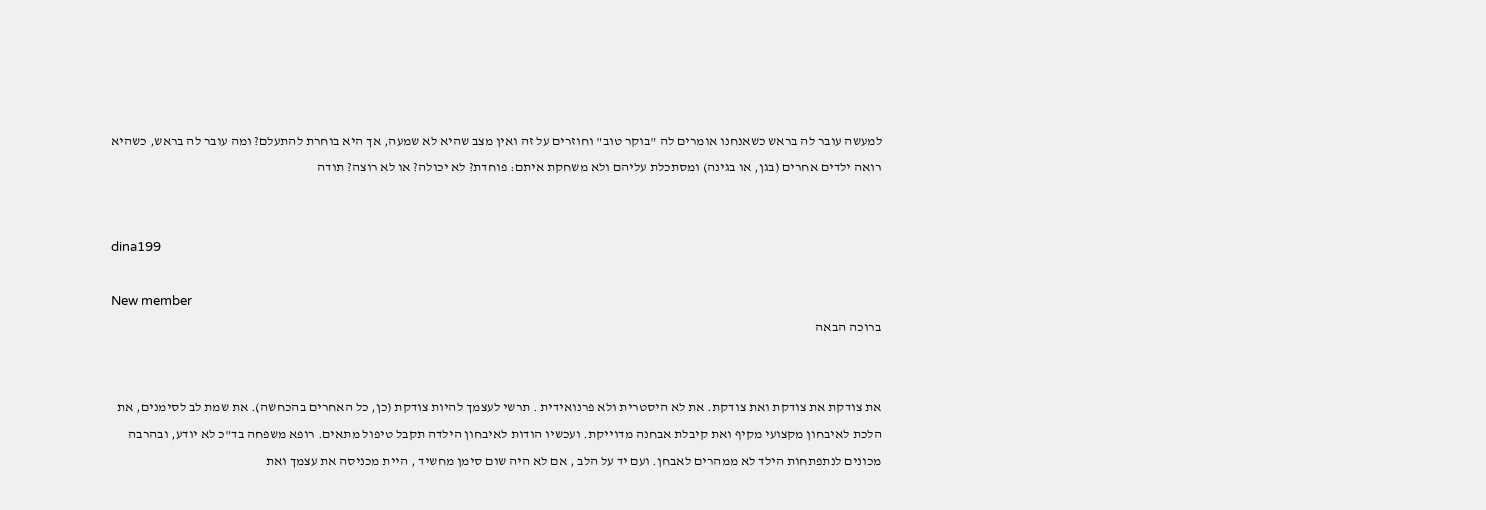למעשה עובר לה בראש כשאנחנו אומרים לה "בוקר טוב" וחוזרים על זה ואין מצב שהיא לא שמעה, אך היא בוחרת להתעלם? ומה עובר לה בראש, כשהיא רואה ילדים אחרים (בגן, או בגינה) ומסתכלת עליהם ולא משחקת איתם: פוחדת? לא יכולה? או לא רוצה? תודה


dina199

New member
ברוכה הבאה


את צודקת את צודקת ואת צודקת. את לא היסטרית ולא פרנואידית . תרשי לעצמך להיות צודקת (כן, כל האחרים בהכחשה). את שמת לב לסימנים, את הלכת לאיבחון מקצועי מקיף ואת קיבלת אבחנה מדוייקת. ועכשיו הודות לאיבחון הילדה תקבל טיפול מתאים. רופא משפחה בד"כ לא יודע, ובהרבה מכונים לנתפתחות הילד לא ממהרים לאבחן. ועם יד על הלב , אם לא היה שום סימן מחשיד , היית מכניסה את עצמך ואת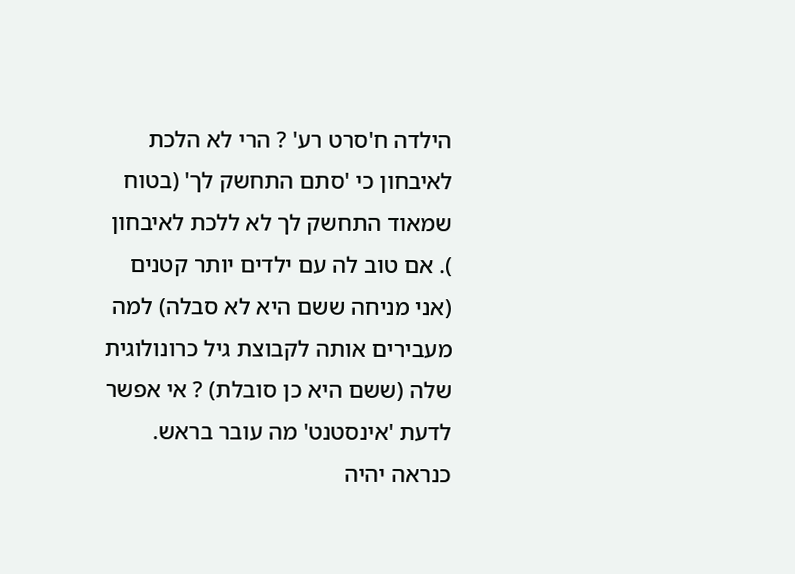הילדה ח'סרט רע' ? הרי לא הלכת לאיבחון כי 'סתם התחשק לך' (בטוח שמאוד התחשק לך לא ללכת לאיבחון
). אם טוב לה עם ילדים יותר קטנים (אני מניחה ששם היא לא סבלה) למה מעבירים אותה לקבוצת גיל כרונולוגית שלה (ששם היא כן סובלת) ? אי אפשר לדעת 'אינסטנט' מה עובר בראש. כנראה יהיה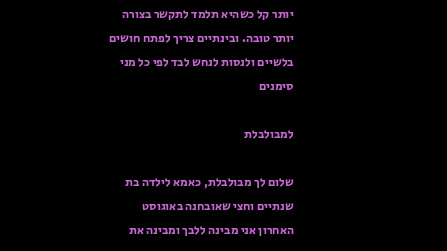יותר קל כשהיא תלמד לתקשר בצורה יותר טובה. ובינתיים צריך לפתח חושים בלשיים ולנסות לנחש לבד לפי כל מני סימנים

למבולבלת

שלום לך מבולבלת, כאמא לילדה בת שנתיים וחצי שאובחנה באוגוסט האחרון אני מבינה ללבך ומבינה את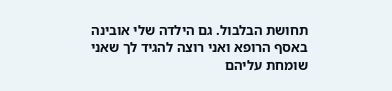תחושת הבלבול. גם הילדה שלי אובינה באסף הרופא ואני רוצה להגיד לך שאני שומחת עליהם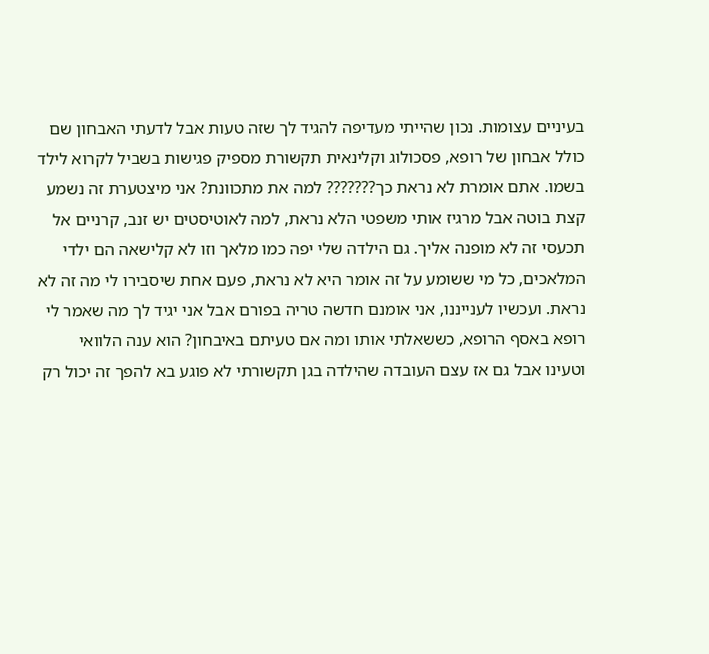בעיניים עצומות. נכון שהייתי מעדיפה להגיד לך שזה טעות אבל לדעתי האבחון שם כולל אבחון של רופא, פסכולוג וקלינאית תקשורת מספיק פגישות בשביל לקרוא לילד בשמו. אתם אומרת לא נראת כך??????? למה את מתכוונת? אני מיצטערת זה נשמע קצת בוטה אבל מרגיז אותי משפטי הלא נראת, למה לאוטיסטים יש זנב, קרניים אל תכעסי זה לא מופנה אליך. גם הילדה שלי יפה כמו מלאך וזו לא קלישאה הם ילדי המלאכים, כל מי ששומע על זה אומר היא לא נראת, פעם אחת שיסבירו לי מה זה לא נראת. ועכשיו לענייננו, אני אומנם חדשה טריה בפורם אבל אני יגיד לך מה שאמר לי רופא באסף הרופא, כששאלתי אותו ומה אם טעיתם באיבחון? הוא ענה הלוואי וטעינו אבל גם אז עצם העובדה שהילדה בגן תקשורתי לא פוגע בא להפך זה יכול רק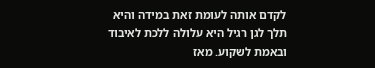לקדם אותה לעומת זאת במידה והיא תלך לגן רגיל היא עלולה ללכת לאיבוד ובאמת לשקוע. מאז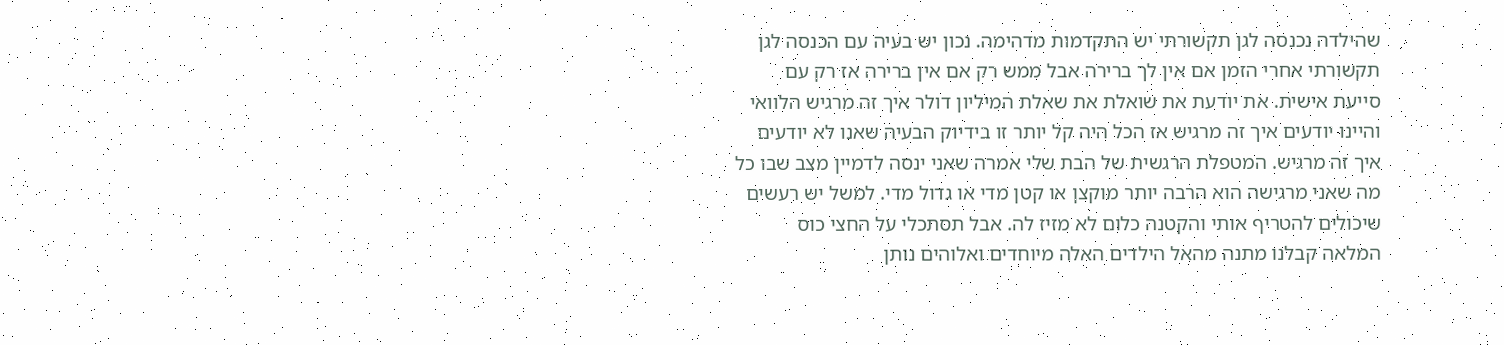שהילדה נכנסה לגן תקשורתי יש התקדמות מדהימה. נכון יש בעיה עם הכנסה לגן תקשורתי אחרי הזמן אם אין לך ברירה אבל ממש רק אם אין ברירה אז רק עם סייעת אישית. את יודעת את שואלת את שאלת המיליון דולר איך זה מרגיש הלוואי והיינו יודעים איך זה מרגיש אז הכל היה קל יותר זו בידיוק הבעיה שאנו לא יודעים איך זה מרגיש. המטפלת הרגשית של הבת שלי אמרה שאני ינסה לדמיין מצב שבו כל מה שאני מרגישה הוא הרבה יותר מוקצן או קטן מדי או גדול מדי. למשל יש רעשים שיכולים להטריף אותי והקטנה כלום לא מזיז לה. אבל תסתכלי על החצי כוס המלאה קבלנו מתנה מהאל הילדים האלה מיוחדים ואלוהים נותן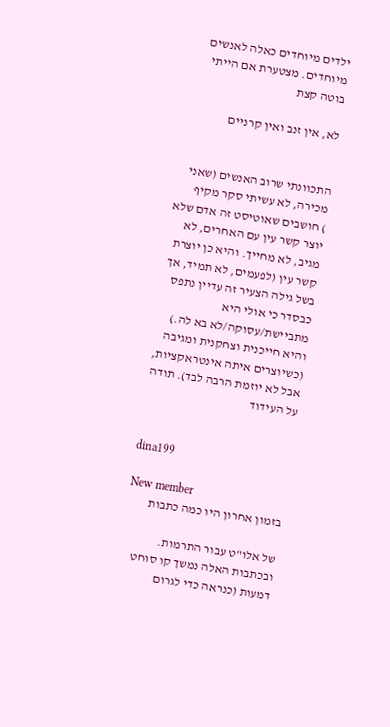ילדים מיוחדים כאלה לאנשים מיוחדים. מצטערת אם הייתי בוטה קצת

לא, אין זנב ואין קרניים


התכוונתי שרוב האנשים (שאני מכירה, לא עשיתי סקר מקיף
) חושבים שאוטיסט זה אדם שלא יוצר קשר עין עם האחרים, לא מגיב, לא מחייך. והיא כן יוצרת קשר עין (לפעמים, לא תמיד, אך בשל גילה הצעיר זה עדיין נתפס כבסדר כי אולי היא מתביישת/עסוקה/לא בא לה.) והיא חייכנית וצחקנית ומגיבה (כשיוצרים איתה אינטראקציות, אבל לא יוזמת הרבה לבד). תודה על העידוד


dina199

New member
בזמון אחרון היו כמה כתבות

של אלו"ט עבור התרמות. ובכתבות האלה נמשך קו סוחט דמעות (כנראה כדי לגרום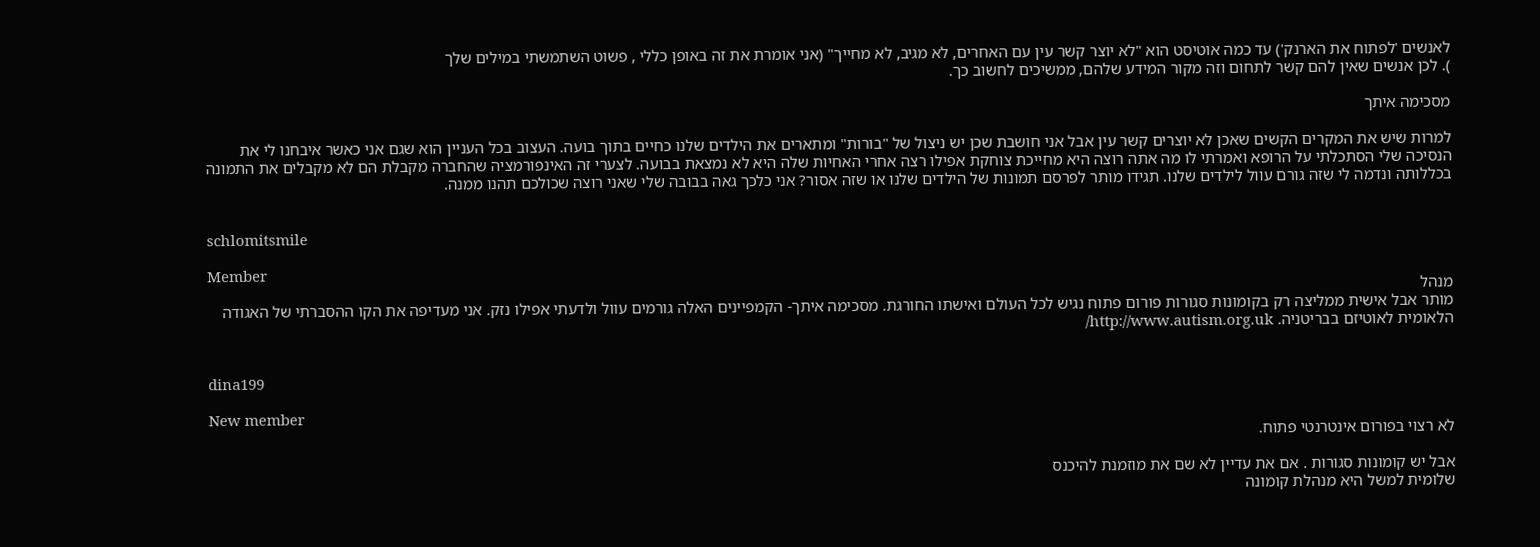לאנשים 'לפתוח את הארנק') עד כמה אוטיסט הוא "לא יוצר קשר עין עם האחרים, לא מגיב, לא מחייך" (אני אומרת את זה באופן כללי , פשוט השתמשתי במילים שלך
). לכן אנשים שאין להם קשר לתחום וזה מקור המידע שלהם, ממשיכים לחשוב כך.

מסכימה איתך

למרות שיש את המקרים הקשים שאכן לא יוצרים קשר עין אבל אני חושבת שכן יש ניצול של "בורות" ומתארים את הילדים שלנו כחיים בתוך בועה. העצוב בכל העניין הוא שגם אני כאשר איבחנו לי את הנסיכה שלי הסתכלתי על הרופא ואמרתי לו מה אתה רוצה היא מחייכת צוחקת אפילו רצה אחרי האחיות שלה היא לא נמצאת בבועה. לצערי זה האינפורמציה שהחברה מקבלת הם לא מקבלים את התמונה בכללותה ונדמה לי שזה גורם עוול לילדים שלנו. תגידו מותר לפרסם תמונות של הילדים שלנו או שזה אסור? אני כלכך גאה בבובה שלי שאני רוצה שכולכם תהנו ממנה.


schlomitsmile

Member
מנהל
מותר אבל אישית ממליצה רק בקומונות סגורות פורום פתוח נגיש לכל העולם ואישתו החורגת. מסכימה איתך- הקמפיינים האלה גורמים עוול ולדעתי אפילו נזק. אני מעדיפה את הקו ההסברתי של האגודה הלאומית לאוטיזם בבריטניה. http://www.autism.org.uk/


dina199

New member
לא רצוי בפורום אינטרנטי פתוח.

אבל יש קומונות סגורות . אם את עדיין לא שם את מוזמנת להיכנס
שלומית למשל היא מנהלת קומונה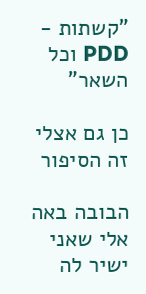"קשתות - PDD וכל השאר"

כן גם אצלי זה הסיפור

הבובה באה אלי שאני ישיר לה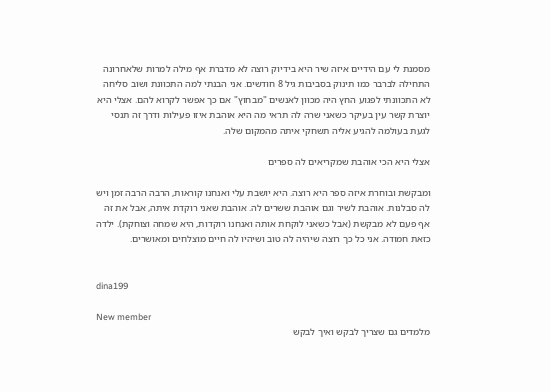מסמנת לי עם הידיים איזה שיר היא בידיוק רוצה לא מדברת אף מילה למרות שלאחרונה התחילה לברבר כמו תינוק בסביבות גיל 8 חודשים. אני הבנתי למה התכוונת ושוב סליחה לא התכוונתי לפגוע החץ היה מכוון לאנשים "מבחוץ" אם כך אפשר לקרוא להם. אצלי היא יוצרת קשר עין בעיקר כשאני שרה לה תראי מה היא אוהבת איזו פעילות ודרך זה תנסי לגעת בעולמה להגיע אליה תשחקי איתה מהמקום שלה.

אצלי היא הכי אוהבת שמקריאים לה ספרים

ומבקשת ובוחרת איזה ספר היא רוצה. היא יושבת עלי ואנחנו קוראות, הרבה הרבה זמן ויש לה סבלנות. אוהבת לשיר וגם אוהבת ששרים לה. אוהבת שאני רוקדת איתה, אבל את זה אף פעם לא מבקשת (אבל כשאני לוקחת אותה ואנחנו רוקדות, היא שמחה וצוחקת). ילדה כזאת חמודה. אני כל כך רוצה שיהיה לה טוב ושיהיו לה חיים מוצלחים ומאושרים.


dina199

New member
מלמדים גם שצריך לבקש ואיך לבקש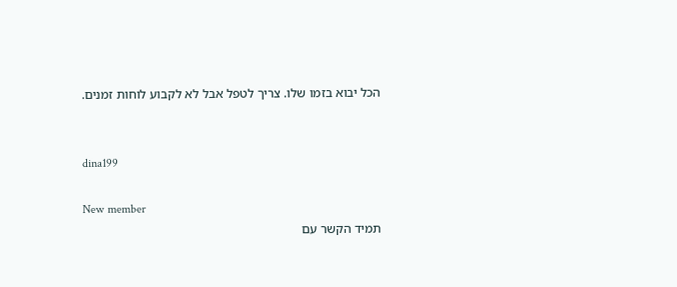הכל יבוא בזמו שלו. צריך לטפל אבל לא לקבוע לוחות זמנים.


dina199

New member
תמיד הקשר עם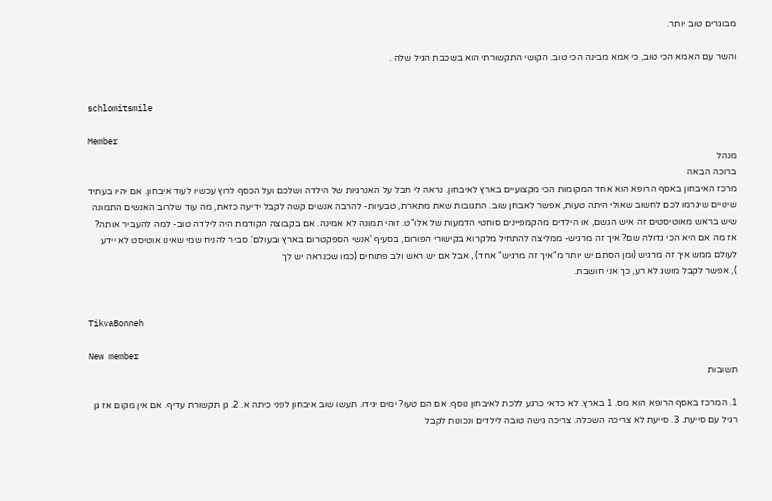מבוגרים טוב יותר.

והשר עם האמא הכי טוב, כי אמא מבינה הכי טוב. הקושי התקשורתי הוא בשכבת הגיל שלה .


schlomitsmile

Member
מנהל
ברוכה הבאה
מרכז האיבחון באסף הרופא הוא אחד המקומות הכי מקצועיים בארץ לאיבחון. נראה לי חבל על האנרגיות של הילדה ושלכם ועל הכסף לרוץ עכשיו לעוד איבחון. אם יהיו בעתיד שינויים שיגרמו לכם לחשוב שאולי היתה טעות, אפשר לאבחן שוב. התגובות שאת מתארת, טבעיות- להרבה אנשים קשה לקבל ידיעה כזאת, מה עוד שלרוב האנשים התמונה שיש בראש מאוטיסטים זה איש הגשם, או הילדים מהקמפיינים סוחטי הדמעות של אלו"ט. זוהי תמונה לא אמינה. אם בקבוצה הקודמת היה לילדה טוב- למה להעביר אותה? אז מה אם היא הכי גדולה שם? איך זה מרגיש- ממליצה להתחיל מלקרוא בקישורי הפורום, בסעיף 'אנשי הספקטרום בארץ ובעולם'. סביר להניח שמי שאינו אוטיסט לא יידע לעולם ממש איך זה מרגיש (ומן הסתם יש יותר מ"איך זה מרגיש" אחד) , אבל אם יש ראש ולב פתוחים (כמו שכנראה יש לך
), אפשר לקבל מושג לא רע, כך אני חושבת.


TikvaBonneh

New member
תשובות

1. המרכז באסף הרופא הוא מס. 1 בארץ. לא כדאי כרגע ללכת לאיבחון נוסף. אם הם טעו? ימים יגידו. תעשו שוב איבחון לפני כיתה א. 2. גן תקשורת עדיף. אם אין מקום אז גן רגיל עם סייעת. 3. סייעת לא צריכה השכלה. צריכה גישה טובה לילדים ונכונות לקבל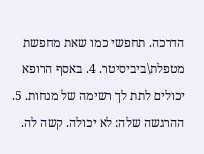הדרכה. תחפשי כמו שאת מחפשת מטפלת\ביביסיטר. 4. באסף הרופא יכולים לתת לך רשימה של מנחות. 5. ההרגשה שלה: לא יכולה. קשה לה.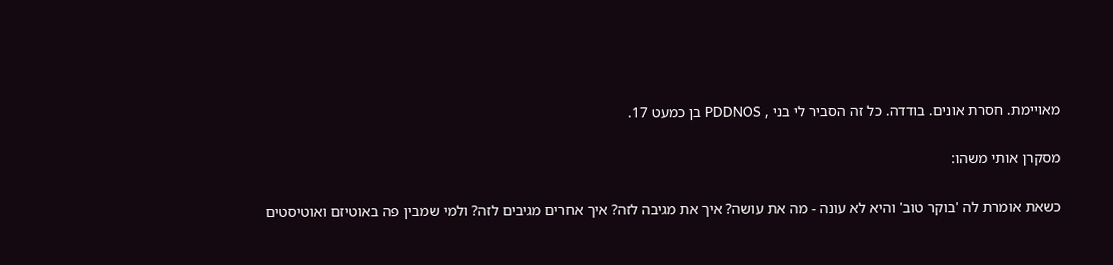מאויימת. חסרת אונים. בודדה. כל זה הסביר לי בני , PDDNOS בן כמעט 17.

מסקרן אותי משהו:

כשאת אומרת לה 'בוקר טוב' והיא לא עונה - מה את עושה? איך את מגיבה לזה? איך אחרים מגיבים לזה? ולמי שמבין פה באוטיזם ואוטיסטים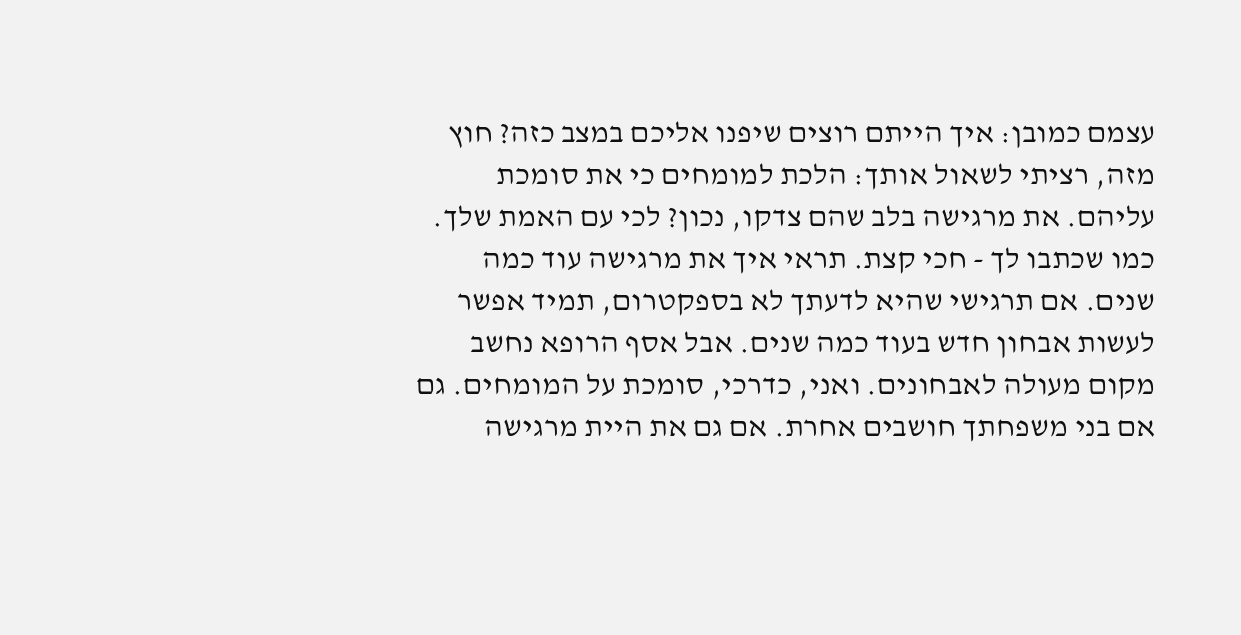עצמם כמובן: איך הייתם רוצים שיפנו אליכם במצב כזה? חוץ מזה, רציתי לשאול אותך: הלכת למומחים כי את סומכת עליהם. את מרגישה בלב שהם צדקו, נכון? לכי עם האמת שלך. כמו שכתבו לך - חכי קצת. תראי איך את מרגישה עוד כמה שנים. אם תרגישי שהיא לדעתך לא בספקטרום, תמיד אפשר לעשות אבחון חדש בעוד כמה שנים. אבל אסף הרופא נחשב מקום מעולה לאבחונים. ואני, כדרכי, סומכת על המומחים. גם אם בני משפחתך חושבים אחרת. אם גם את היית מרגישה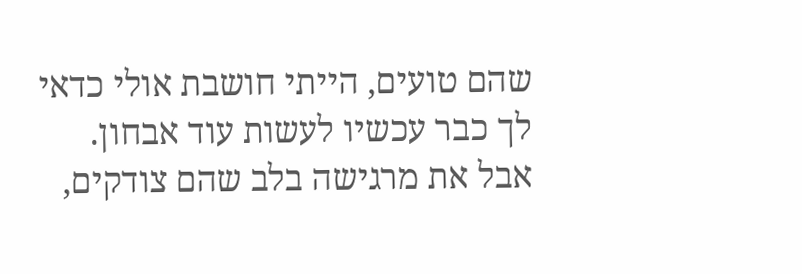שהם טועים, הייתי חושבת אולי כדאי לך כבר עכשיו לעשות עוד אבחון. אבל את מרגישה בלב שהם צודקים,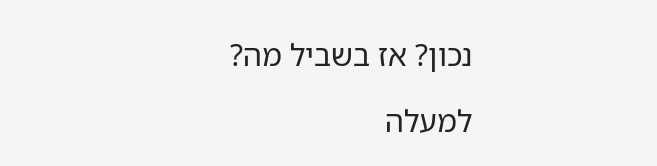נכון? אז בשביל מה?

למעלה